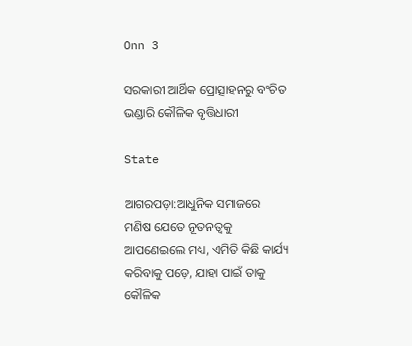Onn 3

ସରକାରୀ ଆର୍ଥିକ ପ୍ରୋତ୍ସାହନରୁ ବଂଚିତ ଭଣ୍ଡାରି କୌଳିକ ବୃତ୍ତିଧାରୀ

State

ଆଗରପଡ଼ା:ଆଧୁନିକ ସମାଜରେ ମଣିଷ ଯେତେ ନୂତନତ୍ୱକୁ ଆପଣେଇଲେ ମଧ୍ୟ, ଏମିତି କିଛି କାର୍ଯ୍ୟ କରିବାକୁ ପଡ଼େ, ଯାହା ପାଇଁ ତାକୁ କୌଳିକ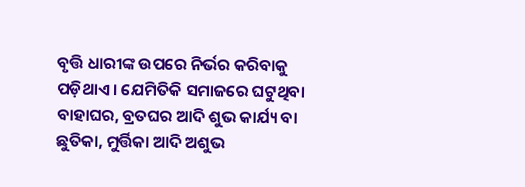ବୃତ୍ତି ଧାରୀଙ୍କ ଉପରେ ନିର୍ଭର କରିବାକୁ ପଡ଼ିଥାଏ । ଯେମିତିକି ସମାଜରେ ଘଟୁଥିବା ବାହାଘର, ବ୍ରତଘର ଆଦି ଶୁଭ କାର୍ଯ୍ୟ ବା ଛୁତିକା, ମୁର୍ତ୍ତିକା ଆଦି ଅଶୁଭ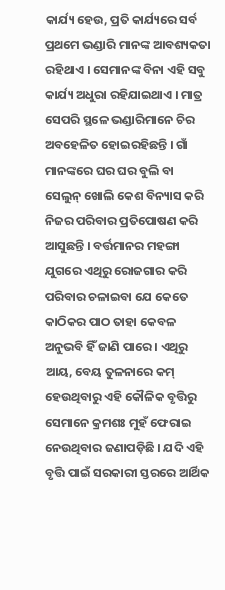କାର୍ଯ୍ୟ ହେଉ, ପ୍ରତି କାର୍ଯ୍ୟରେ ସର୍ବ ପ୍ରଥମେ ଭଣ୍ଡାରି ମାନଙ୍କ ଆବଶ୍ୟକତା ରହିଥାଏ । ସେମାନଙ୍କ ବିନା ଏହି ସବୁ କାର୍ଯ୍ୟ ଅଧୁରା ରହିଯାଇଥାଏ । ମାତ୍ର ସେପରି ସ୍ଥଳେ ଭଣ୍ଡାରିମାନେ ଚିର ଅବହେଳିତ ହୋଇରହିଛନ୍ତି । ଗାଁ ମାନଙ୍କରେ ଘର ଘର ବୁଲି ବା ସେଲୁନ୍ ଖୋଲି କେଶ ବିନ୍ୟାସ କରି ନିଜର ପରିବାର ପ୍ରତିପୋଷଣ କରି ଆସୁଛନ୍ତି । ବର୍ତ୍ତମାନର ମହଙ୍ଗା ଯୁଗରେ ଏଥିରୁ ରୋଜଗାର କରି ପରିବାର ଚଳାଇବା ଯେ କେତେ କାଠିକର ପାଠ ତାହା କେବଳ ଅନୁଭବି ହିଁ ଜାଣି ପାରେ । ଏଥିରୁ ଆୟ, ବେୟ ତୁଳନାରେ କମ୍ ହେଉଥିବାରୁ ଏହି କୌଳିକ ବୃତ୍ତିରୁ ସେମାନେ କ୍ରମଶଃ ମୁହଁ ଫେରାଇ ନେଉଥିବାର ଜଣାପଡ଼ିଛି । ଯଦି ଏହି ବୃତ୍ତି ପାଇଁ ସରକାରୀ ସ୍ତରରେ ଆର୍ଥିକ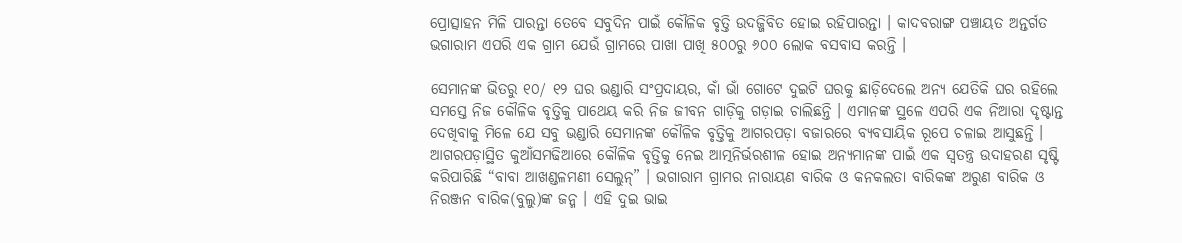ପ୍ରୋତ୍ସାହନ ମିଳି ପାରନ୍ତା ତେବେ ସବୁଦିନ ପାଇଁ କୌଳିକ ବୃତ୍ତି ଉଦଜ୍ଜିବିତ ହୋଇ ରହିପାରନ୍ତା । କାଦବରାଙ୍ଗ ପଞ୍ଚାୟତ ଅନ୍ତର୍ଗତ ଭଗାରାମ ଏପରି ଏକ ଗ୍ରାମ ଯେଉଁ ଗ୍ରାମରେ ପାଖା ପାଖି ୫୦୦ରୁ ୬୦୦ ଲୋକ ବସବାସ କରନ୍ତି ।

ସେମାନଙ୍କ ଭିତରୁ ୧୦/ ୧୨ ଘର ଭଣ୍ଡାରି ସଂପ୍ରଦାୟର, କାଁ ଭାଁ ଗୋଟେ ଦୁଇଟି ଘରକୁ ଛାଡ଼ିଦେଲେ ଅନ୍ୟ ଯେତିକି ଘର ରହିଲେ ସମସ୍ତେ ନିଜ କୌଳିକ ବୃତ୍ତିକୁ ପାଥେୟ କରି ନିଜ ଜୀବନ ଗାଡ଼ିକୁ ଗଡ଼ାଇ ଚାଲିଛନ୍ତି । ଏମାନଙ୍କ ସ୍ଥଳେ ଏପରି ଏକ ନିଆରା ଦୃଷ୍ଟାନ୍ତ ଦେଖିବାକୁ ମିଳେ ଯେ ସବୁ ଭଣ୍ଡାରି ସେମାନଙ୍କ କୌଳିକ ବୃତ୍ତିକୁ ଆଗରପଡ଼ା ବଜାରରେ ବ୍ୟବସାୟିକ ରୂପେ ଚଳାଇ ଆସୁଛନ୍ତି । ଆଗରପଡ଼ାସ୍ଥିତ କୁଆଁସମଢିଆରେ କୌଳିକ ବୃତ୍ତିକୁ ନେଇ ଆତ୍ମନିର୍ଭରଶୀଳ ହୋଇ ଅନ୍ୟମାନଙ୍କ ପାଇଁ ଏକ ସ୍ୱତନ୍ତ୍ର ଉଦାହରଣ ସୃଷ୍ଟି କରିପାରିଛି “ବାବା ଆଖଣ୍ଡଳମଣୀ ସେଲୁନ୍‌” । ଭଗାରାମ ଗ୍ରାମର ନାରାୟଣ ବାରିକ ଓ କନକଲତା ବାରିକଙ୍କ ଅରୁଣ ବାରିକ ଓ ନିରଞ୍ଜନ ବାରିକ(ବୁଲୁ)ଙ୍କ ଜନ୍ମ । ଏହି ଦୁଇ ଭାଇ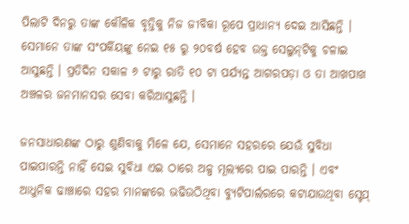ପିଲାଟି ଦିନରୁ ତାଙ୍କ କୌଳିକ ବୃତ୍ତିକୁ ନିଜ ଜୀବିକା ରୂପେ ପ୍ରାଧାନ୍ୟ ଦେଇ ଆସିଛନ୍ତି । ସେମାନେ ତାଙ୍କ ସଂପର୍କିୟଙ୍କୁ ନେଇ ୧୫ ରୁ ୨୦ବର୍ଷ ହେବ ଉକ୍ତ ସେଲୁନ୍‌ଟିକୁ ଚଳାଇ ଆସୁଛନ୍ତି । ପ୍ରତିଦିନ ସକାଳ ୬ ଟାରୁ ରାତି ୧୦ ଟା ପର୍ଯ୍ୟନ୍ତ ଆଗରପଡ଼ା ଓ ତା ଆଖପାଖ ଅଞ୍ଚଳର ଜନମାନସର ସେବା କରିଆସୁଛନ୍ତି ।

ଜନସାଧାରଣଙ୍କ ଠାରୁ ଶୁଣିବାକୁ ମିଳେ ଯେ, ସେମାନେ ସହରରେ ଯେଉଁ ସୁବିଧା ପାଇପାରନ୍ତି ନାହିଁ ସେଇ ସୁବିଧା ଏଇ ଠାରେ ଅଳ୍ପ ମୂଲ୍ୟରେ ପାଇ ପାରନ୍ତି । ଏବଂ ଆଧୁନିକ ଢାଞ୍ଚାରେ ସହର ମାନଙ୍କରେ ଭଢିଉଠିଥିବା ବ୍ୟୁଟିପାର୍ଲରରେ କଟାଯାଉଥିବା ସ୍ଟେପ୍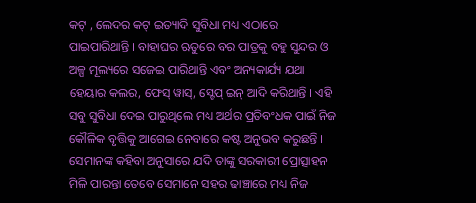କଟ୍ , ଲେଦର କଟ୍ ଇତ୍ୟାଦି ସୁବିଧା ମଧ୍ୟ ଏଠାରେ ପାଇପାରିଥାନ୍ତି । ବାହାଘର ଋତୁରେ ବର ପାତ୍ରକୁ ବହୁ ସୁନ୍ଦର ଓ ଅଳ୍ପ ମୂଲ୍ୟରେ ସଜେଇ ପାରିଥାନ୍ତି ଏବଂ ଅନ୍ୟକାର୍ଯ୍ୟ ଯଥା ହେୟାର କଲର, ଫେସ୍ ୱାସ୍‌, ସ୍ଟେପ୍ ଇନ୍ ଆଦି କରିଥାନ୍ତି । ଏହି ସବୁ ସୁବିଧା ଦେଇ ପାରୁଥିଲେ ମଧ୍ୟ ଅର୍ଥର ପ୍ରତିବଂଧକ ପାଇଁ ନିଜ କୌଳିକ ବୃତ୍ତିକୁ ଆଗେଇ ନେବାରେ କଷ୍ଟ ଅନୁଭବ କରୁଛନ୍ତି । ସେମାନଙ୍କ କହିବା ଅନୁସାରେ ଯଦି ତାଙ୍କୁ ସରକାରୀ ପ୍ରୋତ୍ସାହନ ମିଳି ପାରନ୍ତା ତେବେ ସେମାନେ ସହର ଢାଞ୍ଚାରେ ମଧ୍ୟ ନିଜ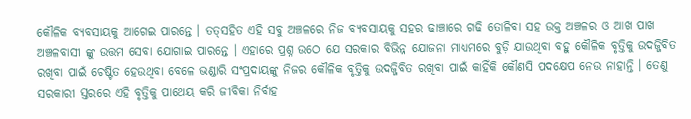କୌଳିକ ବ୍ୟବସାୟକୁ ଆଗେଇ ପାରନ୍ତେ । ତତ୍‌ସହିତ ଏହି ସବୁ ଅଞ୍ଚଳରେ ନିଜ ବ୍ୟବସାୟକୁ ସହର ଢାଞ୍ଚାରେ ଗଢି ତୋଳିବା ସହ ଉକ୍ତ ଅଞ୍ଚଳର ଓ ଆଖ ପାଖ ଅଞ୍ଚଳବାସୀ ଙ୍କୁ ଉତ୍ତମ ସେବା ଯୋଗାଇ ପାରନ୍ତେ । ଏହାରେ ପ୍ରଶ୍ନ ଉଠେ ଯେ ସରକାର ବିଭିନ୍ନ ଯୋଜନା ମାଧ୍ୟମରେ ବୁଡ଼ି ଯାଉଥିବା ବହୁ କୌଳିକ ବୃତ୍ତିକୁ ଉଦଜ୍ଜିବିତ ରଖିବା ପାଇଁ ଚେଷ୍ଟିତ ହେଉଥିବା ବେଳେ ଭଣ୍ଡାରି ସଂପ୍ରଦାୟଙ୍କୁ ନିଜର କୌଳିକ ବୃତ୍ତିକୁ ଉଦଜ୍ଜିବିତ ରଖିବା ପାଇଁ କାହିଁକି କୌଣସି ପଦକ୍ଷେପ ନେଉ ନାହାନ୍ତି । ତେଣୁ ସରକାରୀ ସ୍ତରରେ ଏହି ବୃତ୍ତିକୁ ପାଥେୟ କରି ଜୀବିକା ନିର୍ବାହ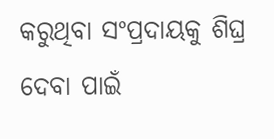କରୁଥିବା ସଂପ୍ରଦାୟକୁ ଶିଘ୍ର ଦେବା ପାଇଁ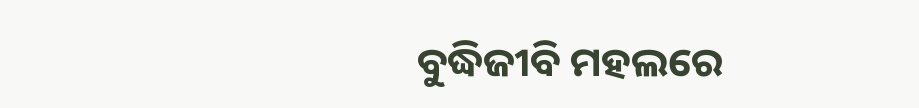ବୁଦ୍ଧିଜୀବି ମହଲରେ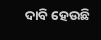ଦାବି ହେଉଛି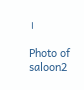।

Photo of saloon2